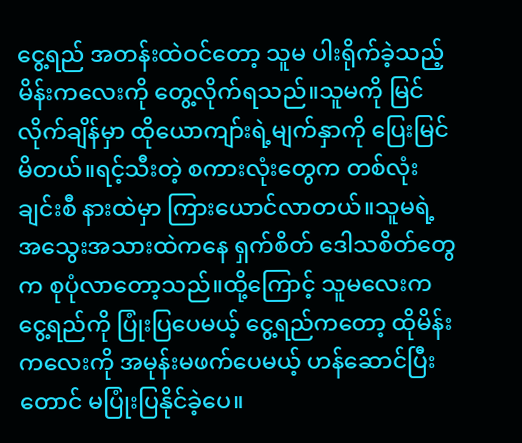ငွေ့ရည် အတန်းထဲဝင်တော့ သူမ ပါးရိုက်ခဲ့သည့် မိန်းကလေးကို တွေ့လိုက်ရသည်။သူမကို မြင်လိုက်ချိန်မှာ ထိုယောကျာ်းရဲ့မျက်နှာကို ပြေးမြင်မိတယ်။ရင့်သီးတဲ့ စကားလုံးတွေက တစ်လုံးချင်းစီ နားထဲမှာ ကြားယောင်လာတယ်။သူမရဲ့ အသွေးအသားထဲကနေ ရှက်စိတ် ဒေါသစိတ်တွေက စုပုံလာတော့သည်။ထို့ကြောင့် သူမလေးက ငွေ့ရည်ကို ပြုံးပြပေမယ့် ငွေ့ရည်ကတော့ ထိုမိန်းကလေးကို အမုန်းမဖက်ပေမယ့် ဟန်ဆောင်ပြီးတောင် မပြုံးပြနိုင်ခဲ့ပေ။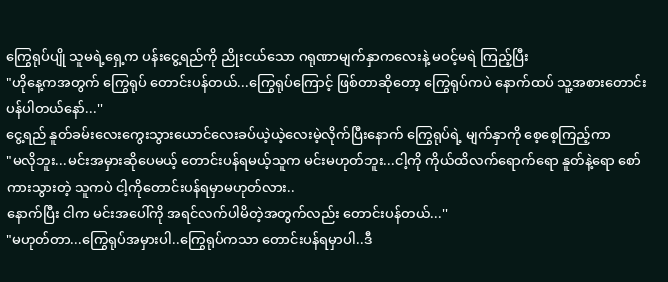ကြွေရုပ်ပျို သူမရဲ့ရှေ့က ပန်းငွေ့ရည်ကို ညိုးငယ်သော ဂရုဏာမျက်နှာကလေးနဲ့ မဝင့်မရဲ ကြည့်ပြီး
"ဟိုနေ့ကအတွက် ကြွေရုပ် တောင်းပန်တယ်...ကြွေရုပ်ကြောင့် ဖြစ်တာဆိုတော့ ကြွေရုပ်ကပဲ နောက်ထပ် သူ့အစားတောင်းပန်ပါတယ်နော်...''
ငွေ့ရည် နူတ်ခမ်းလေးကွေးသွားယောင်လေးခပ်ယဲ့ယဲ့လေးမဲ့လိုက်ပြီးနောက် ကြွေရုပ်ရဲ့ မျက်နှာကို စေ့စေ့ကြည့်ကာ
"မလိုဘူး...မင်းအမှားဆိုပေမယ့် တောင်းပန်ရမယ့်သူက မင်းမဟုတ်ဘူး...ငါ့ကို ကိုယ်ထိလက်ရောက်ရော နူတ်နဲ့ရော စော်ကားသွားတဲ့ သူကပဲ ငါ့ကိုတောင်းပန်ရမှာမဟုတ်လား..
နောက်ပြီး ငါက မင်းအပေါ်ကို အရင်လက်ပါမိတဲ့အတွက်လည်း တောင်းပန်တယ်...''
"မဟုတ်တာ...ကြွေရုပ်အမှားပါ..ကြွေရုပ်ကသာ တောင်းပန်ရမှာပါ..ဒီ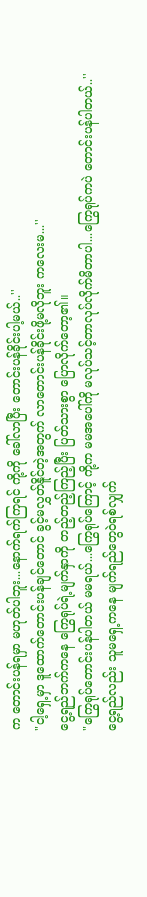က တောင်းပန်ရမှာ မဟုတ်ပါဘူး...နောက်ရက်ကြရင် ကို့ကို ခေါ်လာပြီး တောင်းပန်ခိုင်းပါ့မယ်..''
"ငါ့ရှေ့မှာ ဒူထောက်တောင်းပန်ချင်တောင် ခွင့်မလွှတ်နိူင်တဲ့အတွက် လာတောင်းပန်ခိုင်းဖို့မလိုဘူး ကလေးမ...''
ငွေ့ရည်ဘက်ကနေ ကြွေရုပ်ရဲ့မျက်နှာကို တည့်တည့်ကြည့်ပြီး ပြတ်သားစွာ ပြောလိုက်တော့၏။
"ကြွေရုပ်တောင်းပန်ပါတယ် မမရယ်...ကြွေရုပ်ကြောင့် ကို့က မမအပေါ်ကို မလုပ်သင့်တာလုပ်လိုက်မိတာပါ...ကြွေရုပ်ကပဲ တောင်းပန်ပါတယ်..''
ငွေ့ရည်လည်း သူမရှေ့ကနေ မျက်ရည်တွေဝဲရစ်လျှက်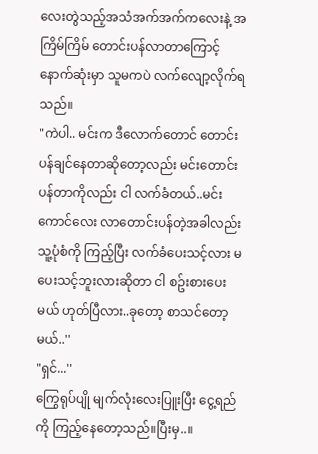လေးတွဲသည့်အသံအက်အက်ကလေးနဲ့ အကြိမ်ကြိမ် တောင်းပန်လာတာကြောင့် နောက်ဆုံးမှာ သူမကပဲ လက်လျော့လိုက်ရသည်။
"ကဲပါ.. မင်းက ဒီလောက်တောင် တောင်းပန်ချင်နေတာဆိုတော့လည်း မင်းတောင်းပန်တာကိုလည်း ငါ လက်ခံတယ်..မင်းကောင်လေး လာတောင်းပန်တဲ့အခါလည်း သူ့ပုံစံကို ကြည့်ပြီး လက်ခံပေးသင့်လား မပေးသင့်ဘူးလားဆိုတာ ငါ စဥ်းစားပေးမယ် ဟုတ်ပြီလား..ခုတော့ စာသင်တော့မယ်..''
"ရှင်...''
ကြွေရုပ်ပျို မျက်လုံးလေးပြူးပြီး ငွေ့ရည်ကို ကြည့်နေတော့သည်။ပြီးမှ..။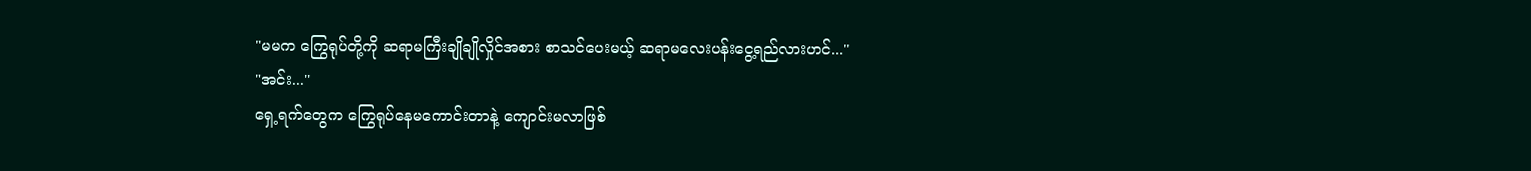"မမက ကြွေရုပ်တို့ကို ဆရာမကြီးချိုချိုလှိုင်အစား စာသင်ပေးမယ့် ဆရာမလေးပန်းငွေ့ရည်လားဟင်...''
"အင်း...''
ရှေ့ရက်တွေက ကြွေရုပ်နေမကောင်းတာနဲ့ ကျောင်းမလာဖြစ်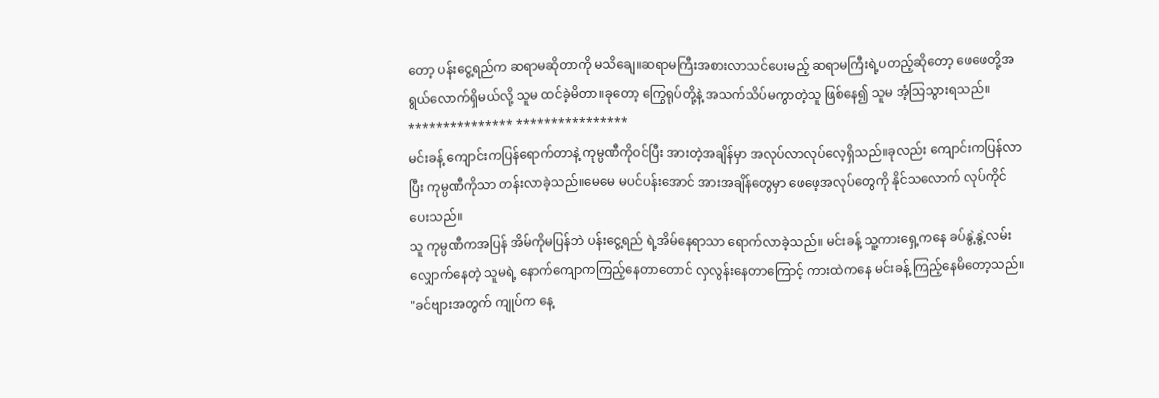တော့ ပန်းငွေ့ရည်က ဆရာမဆိုတာကို မသိချေ။ဆရာမကြီးအစားလာသင်ပေးမည့် ဆရာမကြီးရဲ့ပတည့်ဆိုတော့ ဖေဖေတို့အရွယ်လောက်ရှိမယ်လို့ သူမ ထင်ခဲ့မိတာ။ခုတော့ ကြွေရုပ်တို့နဲ့ အသက်သိပ်မကွာတဲ့သူ ဖြစ်နေ၍ သူမ အံ့သြသွားရသည်။
*************** ****************
မင်းခန့် ကျောင်းကပြန်ရောက်တာနဲ့ ကုမ္ပဏီကိုဝင်ပြီး အားတဲ့အချိန်မှာ အလုပ်လာလုပ်လေ့ရှိသည်။ခုလည်း ကျောင်းကပြန်လာပြီး ကုမ္ပဏီကိုသာ တန်းလာခဲ့သည်။မေမေ မပင်ပန်းအောင် အားအချိန်တွေမှာ ဖေဖေ့အလုပ်တွေကို နိုင်သလောက် လုပ်ကိုင်ပေးသည်။
သူ ကုမ္ပဏီကအပြန် အိမ်ကိုမပြန်ဘဲ ပန်းငွေ့ရည် ရဲ့အိမ်နေရာသာ ရောက်လာခဲ့သည်။ မင်းခန့် သူ့ကားရှေ့ကနေ ခပ်နွဲ့နွဲ့လမ်းလျှောက်နေတဲ့ သူမရဲ့ နောက်ကျောကကြည့်နေတာတောင် လှလွန်းနေတာကြောင့် ကားထဲကနေ မင်းခန့် ကြည့်နေမိတော့သည်။
"ခင်ဗျားအတွက် ကျုပ်က နေ့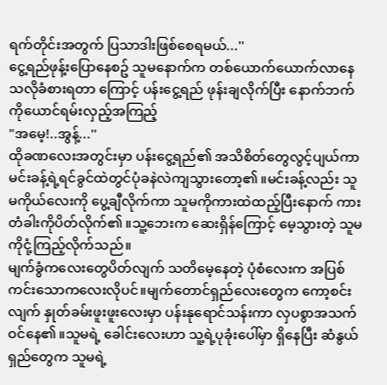ရက်တိုင်းအတွက် ပြသာဒါးဖြစ်စေရမယ်...''
ငွေ့ရည်ဖုန့်းပြောနေစဥ် သူမနောက်က တစ်ယောက်ယောက်လာနေသလိုခံစားရတာ ကြောင့် ပန်းငွေ့ရည် ဖုန်းချလိုက်ပြီး နောက်ဘက်ကိုယောင်ရမ်းလှည့်အကြည့်
"အမေ့!..အွန့်...''
ထိုခဏလေးအတွင်းမှာ ပန်းငွေ့ရည်၏ အသိစိတ်တွေလွင့်ပျယ်ကာ မင်းခန့်ရဲ့ရင်ခွင်ထဲတွင်ပုံခနဲလဲကျသွားတော့၏။မင်းခန့်လည်း သူမကိုယ်လေးကို ပွေ့ချီလိုက်ကာ သူမကိုကားထဲထည့်ပြီးနောက် ကားတံခါးကိုပိတ်လိုက်၏။သူ့ဘေးက ဆေးရှိန်ကြောင့် မေ့သွားတဲ့ သူမကိုငုံ့ကြည့်လိုက်သည်။
မျက်ခွံကလေးတွေပိတ်လျက် သတိမေ့နေတဲ့ ပုံစံလေးက အပြစ်ကင်းသောကလေးလိုပင်။မျက်တောင်ရှည်လေးတွေက ကော့စင်းလျက် နှုတ်ခမ်းဖူးဖူးလေးမှာ ပန်းနုရောင်သန်းကာ လှပစွာအသက်ဝင်နေ၏။သူမရဲ့ ခေါင်းလေးဟာ သူ့ရဲ့ပုခုံးပေါ်မှာ ရှိနေပြီး ဆံနွယ်ရှည်တွေက သူမရဲ့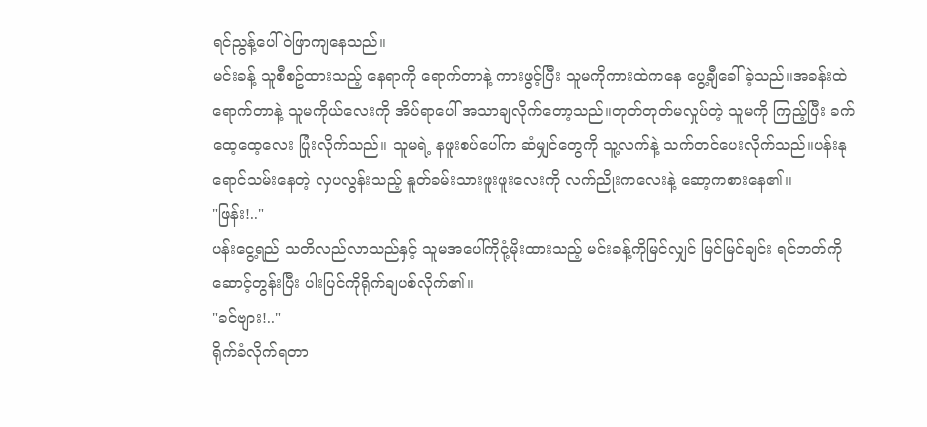ရင်ညွန့်ပေါ်ဝဲဖြာကျနေသည်။
မင်းခန့် သူစီစဥ်ထားသည့် နေရာကို ရောက်တာနဲ့ ကားဖွင့်ပြီး သူမကိုကားထဲကနေ ပွေ့ချီခေါ်ခဲ့သည်။အခန်းထဲရောက်တာနဲ့ သူမကိုယ်လေးကို အိပ်ရာပေါ် အသာချလိုက်တော့သည်။တုတ်တုတ်မလှုပ်တဲ့ သူမကို ကြည့်ပြီး ခက်ထေ့ထေ့လေး ပြုံးလိုက်သည်။ သူမရဲ့ နဖူးစပ်ပေါ်က ဆံမျှင်တွေကို သူ့လက်နဲ့ သက်တင်ပေးလိုက်သည်။ပန်းနုရောင်သမ်းနေတဲ့ လှပလွန်းသည့် နူတ်ခမ်းသားဖူးဖူးလေးကို လက်ညိုးကလေးနဲ့ ဆော့ကစားနေ၏။
"ဖြန်း!.."
ပန်းငွေ့ရည် သတိလည်လာသည်နှင့် သူမအပေါ်ကိုငုံ့မိုးထားသည့် မင်းခန့်ကိုမြင်လျှင် မြင်မြင်ချင်း ရင်ဘတ်ကိုဆောင့်တွန်းပြီး ပါးပြင်ကိုရိုက်ချပစ်လိုက်၏။
"ခင်ဗျား!.."
ရိုက်ခံလိုက်ရတာ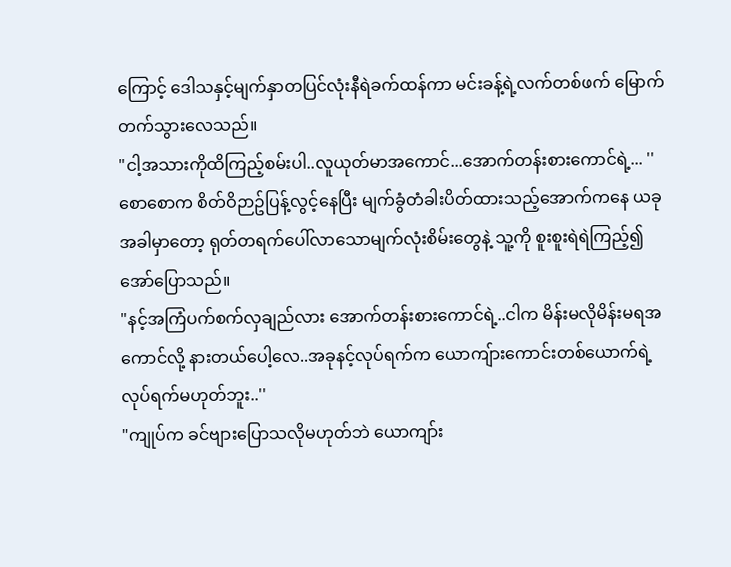ကြောင့် ဒေါသနှင့်မျက်နှာတပြင်လုံးနီရဲခက်ထန်ကာ မင်းခန့်ရဲ့လက်တစ်ဖက် မြောက်တက်သွားလေသည်။
"ငါ့အသားကိုထိကြည့်စမ်းပါ..လူယုတ်မာအကောင်...အောက်တန်းစားကောင်ရဲ့... ''
စောစောက စိတ်ဝိဉာဥ်ပြန့်လွင့်နေပြီး မျက်ခွံတံခါးပိတ်ထားသည့်အောက်ကနေ ယခုအခါမှာတော့ ရုတ်တရက်ပေါ်လာသောမျက်လုံးစိမ်းတွေနဲ့ သူ့ကို စူးစူးရဲရဲကြည့်၍ အော်ပြောသည်။
"နင့်အကြံပက်စက်လှချည်လား အောက်တန်းစားကောင်ရဲ့..ငါက မိန်းမလိုမိန်းမရအကောင်လို့ နားတယ်ပေါ့လေ..အခုနင့်လုပ်ရက်က ယောကျ်ားကောင်းတစ်ယောက်ရဲ့ လုပ်ရက်မဟုတ်ဘူး..''
"ကျုပ်က ခင်ဗျားပြောသလိုမဟုတ်ဘဲ ယောကျာ်း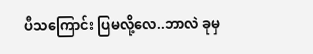ပီသကြောင်း ပြမလို့လေ..ဘာလဲ ခုမှ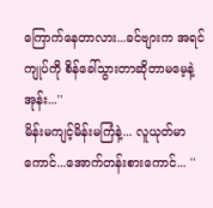ကြောက်နေတာလား...ခင်ဗျားက အရင် ကျုပ်ကို စိန်ခေါ်သွားတာဆိုတာမမေ့နဲ့အုန်း...''
မိန်းမကျင့်မိန်းမကြံနဲ့... လူယုတ်မာကောင်...အောက်တန်းစားကောင်... ''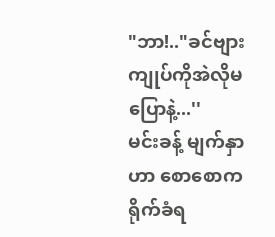"ဘာ!.."ခင်ဗျား ကျုပ်ကိုအဲလိုမပြောနဲ့...''
မင်းခန့် မျက်နှာဟာ စောစောက ရိုက်ခံရ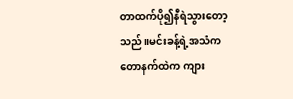တာထက်ပို၍နီရဲသွားတော့သည်။မင်းခန့်ရဲ့အသံက တောနက်ထဲက ကျား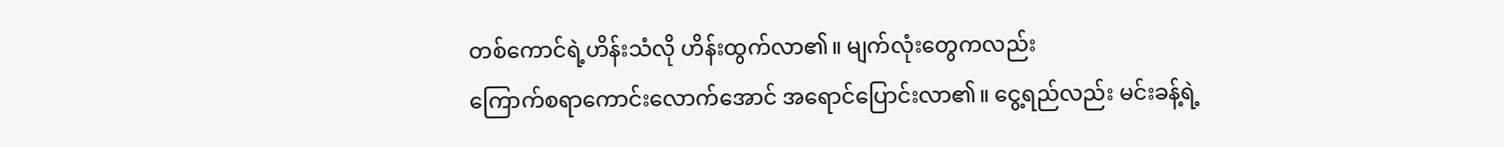တစ်ကောင်ရဲ့ဟိန်းသံလို ဟိန်းထွက်လာ၏။ မျက်လုံးတွေကလည်း
ကြောက်စရာကောင်းလောက်အောင် အရောင်ပြောင်းလာ၏။ ငွေ့ရည်လည်း မင်းခန့်ရဲ့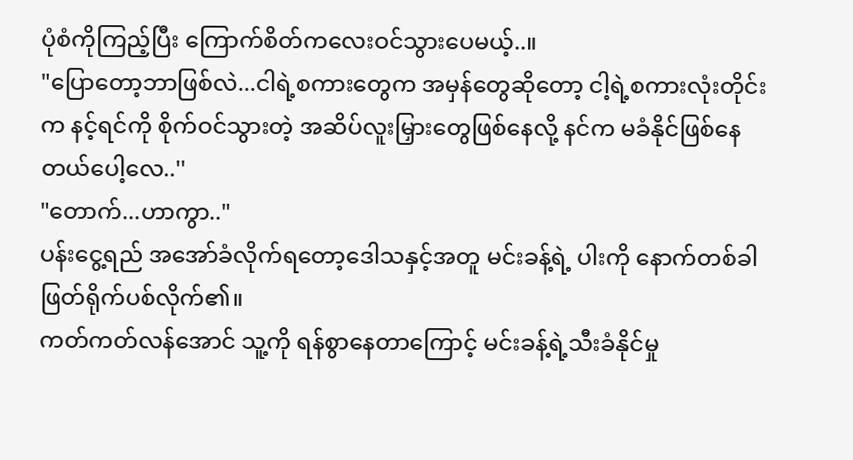ပုံစံကိုကြည့်ပြီး ကြောက်စိတ်ကလေးဝင်သွားပေမယ့်..။
"ပြောတော့ဘာဖြစ်လဲ...ငါရဲ့စကားတွေက အမှန်တွေဆိုတော့ ငါ့ရဲ့စကားလုံးတိုင်းက နင့်ရင်ကို စိုက်ဝင်သွားတဲ့ အဆိပ်လူးမြှားတွေဖြစ်နေလို့ နင်က မခံနိုင်ဖြစ်နေတယ်ပေါ့လေ..''
"တောက်...ဟာကွာ.."
ပန်းငွေ့ရည် အအော်ခံလိုက်ရတော့ဒေါသနှင့်အတူ မင်းခန့်ရဲ့ ပါးကို နောက်တစ်ခါ ဖြတ်ရိုက်ပစ်လိုက်၏။
ကတ်ကတ်လန်အောင် သူ့ကို ရန်စွာနေတာကြောင့် မင်းခန့်ရဲ့သီးခံနိုင်မှု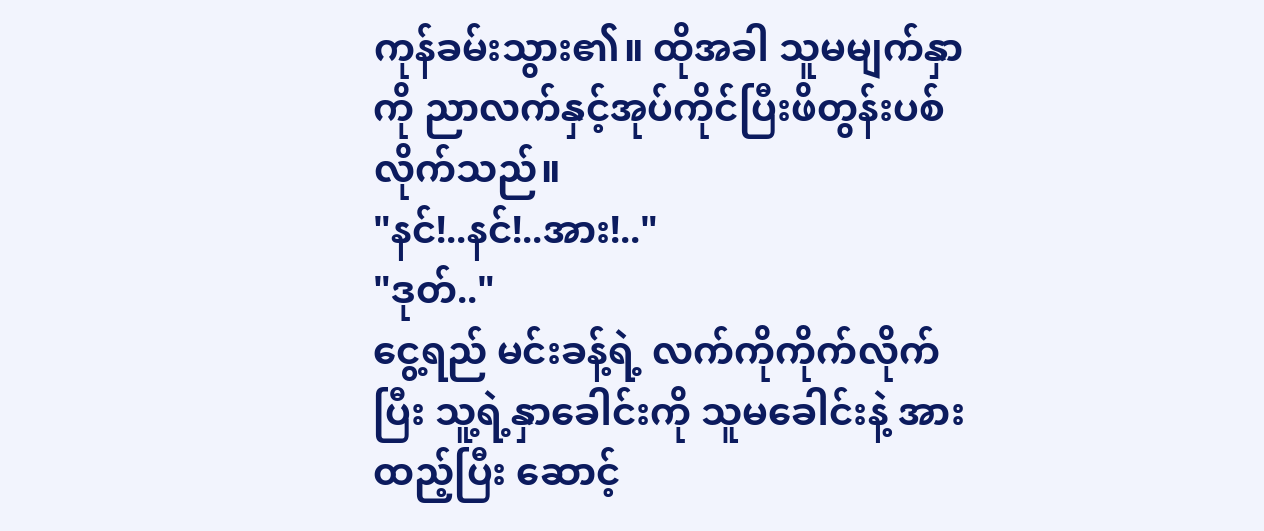ကုန်ခမ်းသွား၏။ ထိုအခါ သူမမျက်နှာကို ညာလက်နှင့်အုပ်ကိုင်ပြီးဖိတွန်းပစ်လိုက်သည်။
"နင်!..နင်!..အား!.."
"ဒုတ်.."
ငွေ့ရည် မင်းခန့်ရဲ့ လက်ကိုကိုက်လိုက်ပြီး သူ့ရဲ့နှာခေါင်းကို သူမခေါင်းနဲ့ အားထည့်ပြီး ဆောင့်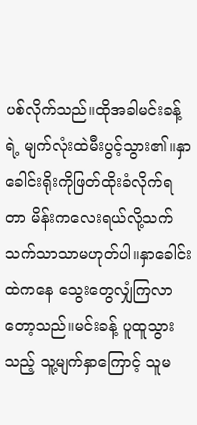ပစ်လိုက်သည်။ထိုအခါမင်းခန့်ရဲ့ မျက်လုံးထဲမီးပွင့်သွား၏။နှာခေါင်းရိုးကိုဖြတ်ထိုးခံလိုက်ရတာ မိန်းကလေးရယ်လို့သက်သက်သာသာမဟုတ်ပါ။နှာခေါင်းထဲကနေ သွေးတွေလျှံကြလာတော့သည်။မင်းခန့် ပူထူသွားသည့် သူ့မျက်နှာကြောင့် သူမ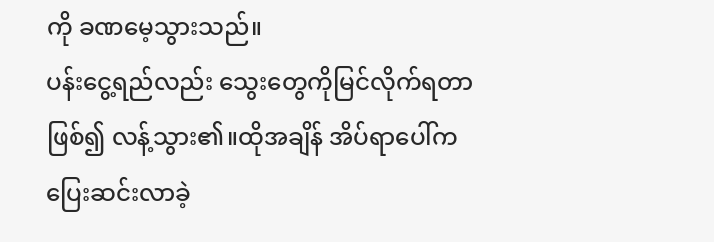ကို ခဏမေ့သွားသည်။
ပန်းငွေ့ရည်လည်း သွေးတွေကိုမြင်လိုက်ရတာဖြစ်၍ လန့်သွား၏။ထိုအချိန် အိပ်ရာပေါ်က ပြေးဆင်းလာခဲ့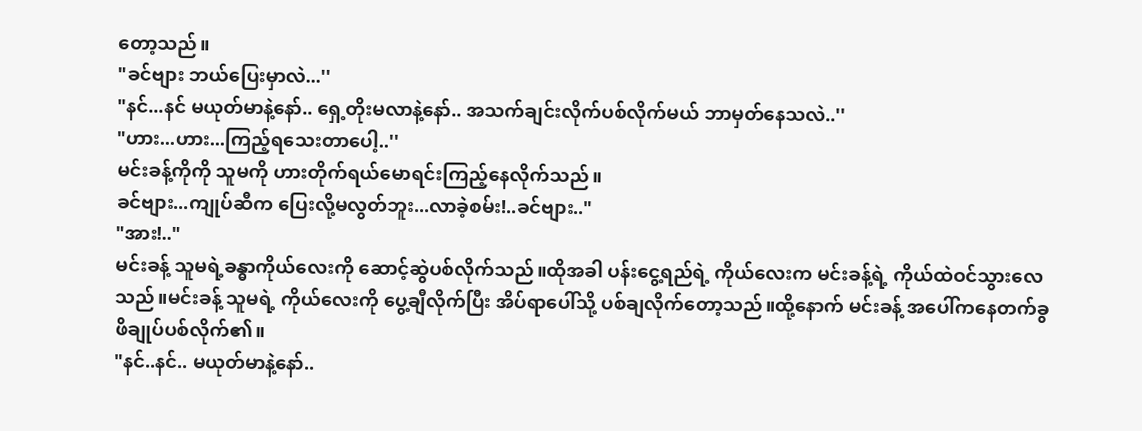တော့သည်။
"ခင်ဗျား ဘယ်ပြေးမှာလဲ...''
"နင်...နင် မယုတ်မာနဲ့နော်.. ရှေ့တိုးမလာနဲ့နော်.. အသက်ချင်းလိုက်ပစ်လိုက်မယ် ဘာမှတ်နေသလဲ..''
"ဟား...ဟား...ကြည့်ရသေးတာပေါ့..''
မင်းခန့်ကိုကို သူမကို ဟားတိုက်ရယ်မောရင်းကြည့်နေလိုက်သည်။
ခင်ဗျား...ကျုပ်ဆီက ပြေးလို့မလွတ်ဘူး...လာခဲ့စမ်း!..ခင်ဗျား.."
"အား!.."
မင်းခန့် သူမရဲ့ခန္ဓာကိုယ်လေးကို ဆောင့်ဆွဲပစ်လိုက်သည်။ထိုအခါ ပန်းငွေ့ရည်ရဲ့ ကိုယ်လေးက မင်းခန့်ရဲ့ ကိုယ်ထဲဝင်သွားလေသည်။မင်းခန့် သူမရဲ့ ကိုယ်လေးကို ပွေ့ချီလိုက်ပြီး အိပ်ရာပေါ်သို့ ပစ်ချလိုက်တော့သည်။ထို့နောက် မင်းခန့် အပေါ်ကနေတက်ခွဖိချုပ်ပစ်လိုက်၏။
"နင်..နင်.. မယုတ်မာနဲ့နော်..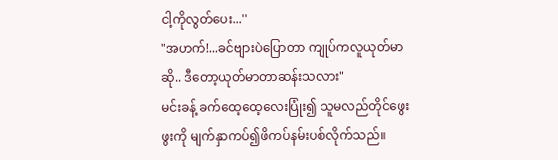ငါ့ကိုလွတ်ပေး...''
"အဟက်!...ခင်ဗျားပဲပြောတာ ကျုပ်ကလူယုတ်မာဆို.. ဒီတော့ယုတ်မာတာဆန်းသလား"
မင်းခန့် ခက်ထေ့ထေ့လေးပြုံး၍ သူမလည်တိုင်ဖွေးဖွးကို မျက်နှာကပ်၍ဖိကပ်နမ်းပစ်လိုက်သည်။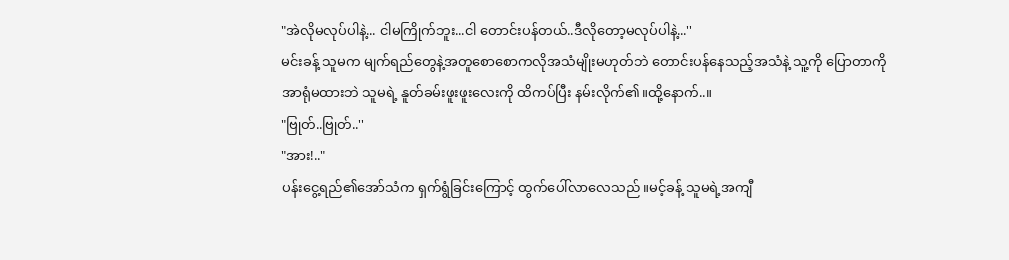"အဲလိုမလုပ်ပါနဲ့... ငါမကြိုက်ဘူး...ငါ တောင်းပန်တယ်..ဒီလိုတော့မလုပ်ပါနဲ့...''
မင်းခန့် သူမက မျက်ရည်တွေနဲ့အတူစောစောကလိုအသံမျိုးမဟုတ်ဘဲ တောင်းပန်နေသည့်အသံနဲ့ သူ့ကို ပြောတာကို အာရုံမထားဘဲ သူမရဲ့ နူတ်ခမ်းဖူးဖူးလေးကို ထိကပ်ပြီး နမ်းလိုက်၏။ထို့နောက်..။
"ဗြုတ်..ဗြုတ်..''
"အား!.."
ပန်းငွေ့ရည်၏အော်သံက ရှက်ရွံခြင်းကြောင့် ထွက်ပေါ်လာလေသည်။မင့်ခန့် သူမရဲ့အကျီ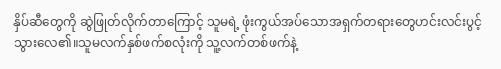နှိပ်ဆီတွေကို ဆွဲဖြုတ်လိုက်တာကြောင့် သူမရဲ့ ဖုံးကွယ်အပ်သောအရှက်တရားတွေဟင်းလင်းပွင့်သွားလေ၏။သူမလက်နှစ်ဖက်စလုံးကို သူ့လက်တစ်ဖက်နဲ့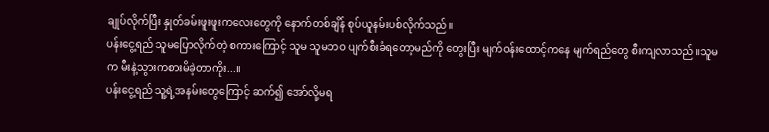ချုပ်လိုက်ပြီး နှုတ်ခမ်းဖူးဖူးကလေးတွေကို နောက်တစ်ချိန် စုပ်ယူနမ်းပစ်လိုက်သည်။
ပန်းငွေ့ရည် သူမပြောလိုက်တဲ့ စကားကြောင့် သူမ သူမဘဝ ပျက်စီးခံရတော့မည်ကို တွေးပြီး မျက်ဝန်းထောင့်ကနေ မျက်ရည်တွေ စီးကျလာသည်။သူမက မီးနဲ့သွားကစားမိခဲ့တာကိုး...။
ပန်းငွေ့ရည် သူ့ရဲ့အနမ်းတွေကြောင့် ဆက်၍ အော်လို့မရ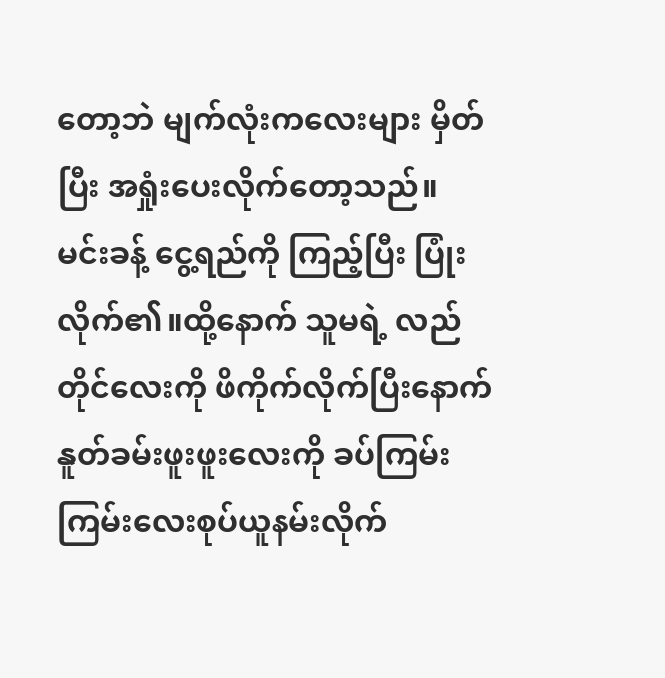တော့ဘဲ မျက်လုံးကလေးများ မှိတ်ပြီး အရှုံးပေးလိုက်တော့သည်။
မင်းခန့် ငွေ့ရည်ကို ကြည့်ပြီး ပြုံးလိုက်၏။ထို့နောက် သူမရဲ့ လည်တိုင်လေးကို ဖိကိုက်လိုက်ပြီးနောက် နူတ်ခမ်းဖူးဖူးလေးကို ခပ်ကြမ်းကြမ်းလေးစုပ်ယူနမ်းလိုက်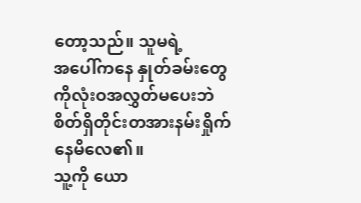တော့သည်။ သူမရဲ့
အပေါ်ကနေ နှုတ်ခမ်းတွေကိုလုံးဝအလွှတ်မပေးဘဲ စိတ်ရှိတိုင်းတအားနမ်းရှိုက်နေမိလေ၏။
သူ့ကို ယော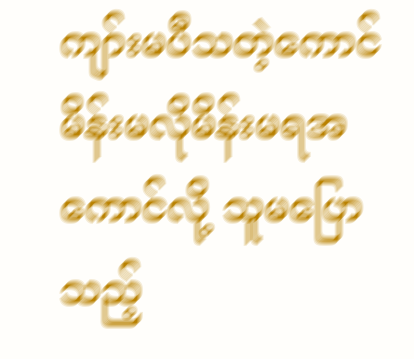ကျာ်းမပီသတဲ့ကောင် မိန်းမလိုမိန်းမရအကောင်လို့ သူမပြောသည့်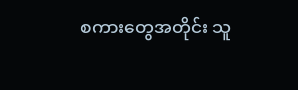စကားတွေအတိုင်း သူ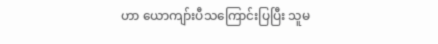ဟာ ယောကျာ်းပီသကြောင်းပြပြီး သူမ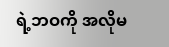ရဲ့ဘဝကို အလိုမ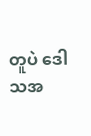တူပဲ ဒေါသအ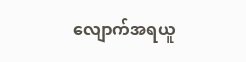လျောက်အရယူ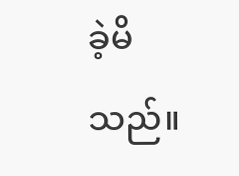ခဲ့မိသည်။